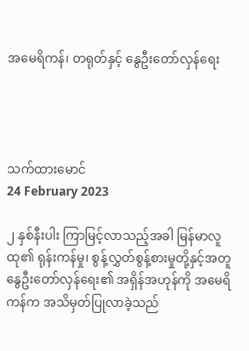အမေရိကန်၊ တရုတ်နှင့် နွေဦးတော်လှန်ရေး




သက်ထားမောင်
24 February 2023

၂ နှစ်နီးပါး ကြာမြင့်လာသည့်အခါ မြန်မာလူထု၏ ရုန်းကန်မှု၊ စွန့်လွှတ်စွန့်စားမှုတို့နှင့်အတူ နွေဦးတော်လှန်ရေး၏ အရှိန်အဟုန်ကို အမေရိကန်က အသိမှတ်ပြုလာခဲ့သည်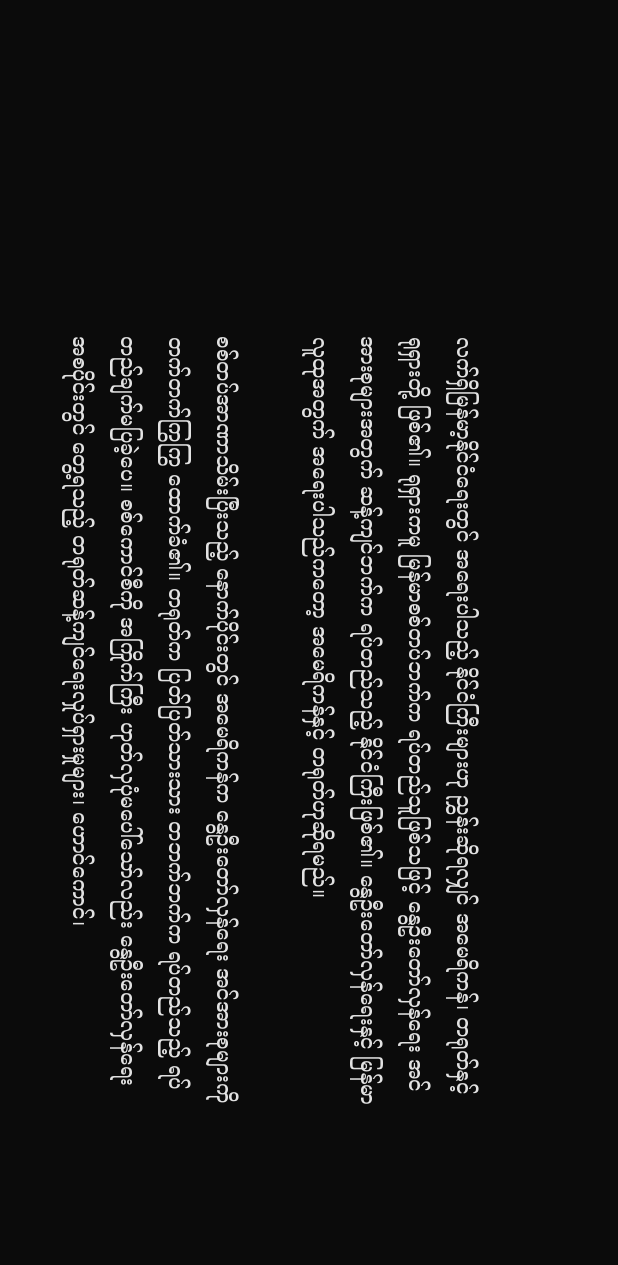လက်ရှိမြန်မာ့နိုင်ငံရေးတွင် အရေးပါသည့် နိုင်ငံ‌ကြီးများဟု ညွှန်းဆိုရလျှင် အမေရိကန်၊ တရုတ်နှင့် ရုရှားတို့ ဖြစ်၏။ ရုရှားကမူ မြန်မာစစ်တပ်ဘက်က ရပ်တည်သူဖြစ်သဖြင့် နွေဦးတော်လှန်ရေး အင်အားစုများအတွက် ဆန့်ကျင်ဘက်က ရပ်တည်သည့် နိုင်ငံကြီးဖြစ်၏။ နွေဦးတော်လှန်ရေးနှင့် မြန်မာလူထုအတွက် အရေးပါသည်ကတော့ အမေရိကန်နှင့် တရုတ်ဟုဆိုရမည်။

စစ်တပ်အာဏာသိမ်းပြီးသည့် နောက်ပိုင်းတွင် အမေရိကန်က နွေဦးတော်လှန်ရေး အင်အားစုများကို တက်တက်ကြွကြွ ထောက်ခံ၏။ တရုတ်က ပြတ်ပြတ်သားသား တဘက်ဘက်က ရပ်တည်သည့် ရပ်တည်ချက်မပြခဲ့ပေ။ စစ်ကောင်စီကို အကြိုက်ကြီး ဟုတ်လှပုံမပေါ်သော်လည်း နွေဦးတော်လှန်ရေး အစပိုင်းတွင် တွေ့ရသည့် တရုတ်ဆန့်ကျင်ရေးလှုပ်ရှားမှုများ၊ ဟောင်ကောင်၊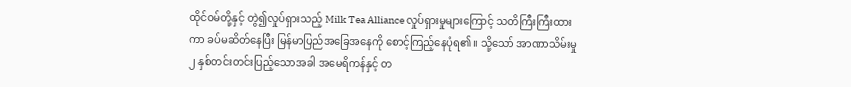ထိုင်ဝမ်တို့နှင့် တွဲ၍လှုပ်ရှားသည့် Milk Tea Alliance လှုပ်ရှားမှုများကြောင့် သတိကြီးကြီးထားကာ ခပ်မဆိတ်နေပြီး မြန်မာပြည်အခြေအနေကို စောင့်ကြည့်နေပုံရ၏။ သို့သော် အာဏာသိမ်းမှု ၂ နှစ်တင်းတင်းပြည့်သောအခါ အမေရိကန်နှင့် တ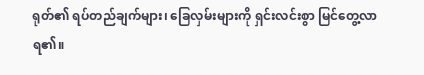ရုတ်၏ ရပ်တည်ချက်များ၊ ခြေလှမ်းများကို ရှင်းလင်းစွာ မြင်တွေ့လာရ၏။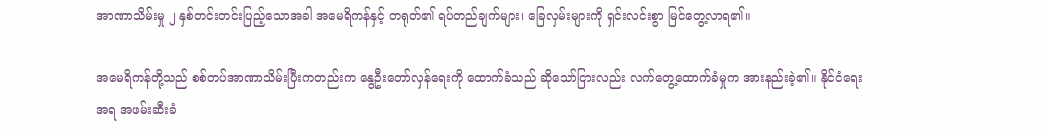အာဏာသိမ်းမှု ၂ နှစ်တင်းတင်းပြည့်သောအခါ အမေရိကန်နှင့် တရုတ်၏ ရပ်တည်ချက်များ၊ ခြေလှမ်းများကို ရှင်းလင်းစွာ မြင်တွေ့လာရ၏။

အမေရိကန်တို့သည် စစ်တပ်အာဏာသိမ်းပြီးကတည်းက နွေဦးတော်လှန်ရေးကို ထောက်ခံသည် ဆိုသော်ငြားလည်း လက်တွေ့ထောက်ခံမှုက အားနည်းခဲ့၏။ နိုင်ငံရေးအရ အဖမ်းဆီးခံ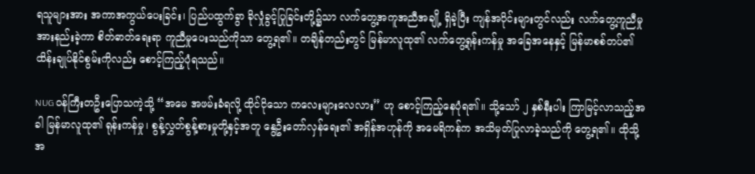ရသူများအား အကာအကွယ်ပေးခြင်း၊ ပြည်ပထွက်ခွာ ခိုလှုံခွင့်ပြုခြင်းတို့၌သာ လက်တွေ့အကူအညီအချို့ ရှိခဲ့ပြီး ကျန်အပိုင်းများတွင်လည်း လက်တွေ့ကူညီမှု အားနည်းခဲ့ကာ စိတ်ဓာတ်ရေးရာ ကူညီမှုပေးသည်ကိုသာ တွေ့ရ၏။ တချိန်တည်းတွင် မြန်မာလူထု၏ လက်တွေ့ရုန်းကန်မှု အခြေအနေနှင့် မြန်မာစစ်တပ်၏ ထိန်းချုပ်နိုင်စွမ်းကိုလည်း စောင့်ကြည့်ပုံရသည်။

NUG ဝန်ကြီးတဦးပြောသကဲ့သို့ “အမေ အဖမ်းခံရလို့ ထိုင်ငိုသော ကလေးများလေလား” ဟု စောင့်ကြည့်နေပုံရ၏။ သို့သော် ၂ နှစ်နီးပါး ကြာမြင့်လာသည့်အခါ မြန်မာလူထု၏ ရုန်းကန်မှု၊ စွန့်လွှတ်စွန့်စားမှုတို့နှင့်အတူ နွေဦးတော်လှန်ရေး၏ အရှိန်အဟုန်ကို အမေရိကန်က အသိမှတ်ပြုလာခဲ့သည်ကို တွေ့ရ၏။ ထိုသို့ အ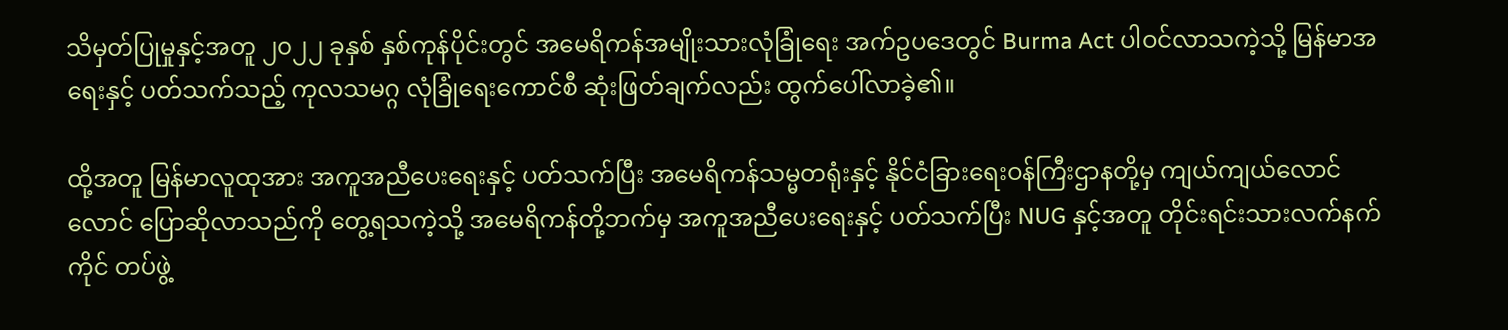သိမှတ်ပြုမှုနှင့်အတူ ၂၀၂၂ ခုနှစ် နှစ်ကုန်ပိုင်းတွင် အမေရိကန်အမျိုးသားလုံခြုံရေး အက်ဥပဒေတွင် Burma Act ပါဝင်လာသကဲ့သို့ မြန်မာအရေးနှင့် ပတ်သက်သည့် ကုလသမဂ္ဂ လုံခြုံရေးကောင်စီ ဆုံးဖြတ်ချက်လည်း ထွက်ပေါ်လာခဲ့၏။

ထို့အတူ မြန်မာလူထုအား အကူအညီပေးရေးနှင့် ပတ်သက်ပြီး အမေရိကန်သမ္မတရုံးနှင့် နိုင်ငံခြားရေးဝန်ကြီးဌာနတို့မှ ကျယ်ကျယ်လောင်လောင် ပြောဆိုလာသည်ကို တွေ့ရသကဲ့သို့ အမေရိကန်တို့ဘက်မှ အကူအညီပေးရေးနှင့် ပတ်သက်ပြီး NUG နှင့်အတူ တိုင်းရင်းသားလက်နက်ကိုင် တပ်ဖွဲ့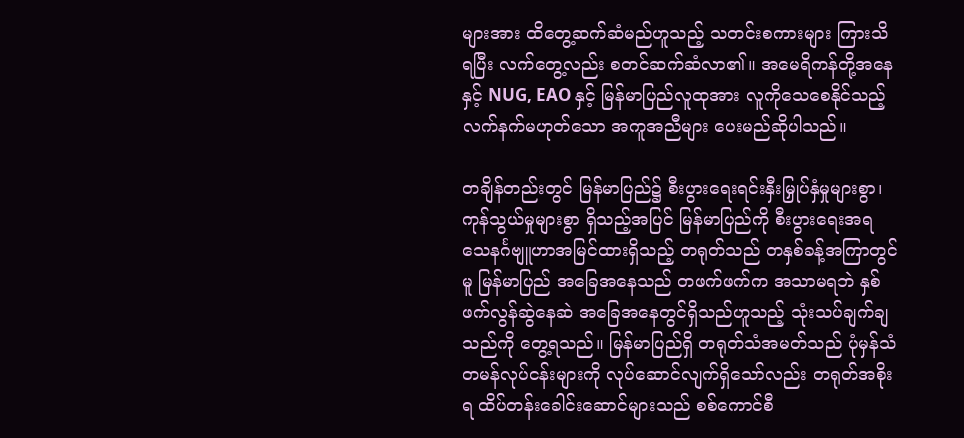များအား ထိတွေ့ဆက်ဆံမည်ဟူသည့် သတင်းစကားများ ကြားသိရပြီး လက်တွေ့လည်း စတင်ဆက်ဆံလာ၏။ အမေရိကန်တို့အနေနှင့် NUG, EAO နှင့် မြန်မာပြည်လူထုအား လူကိုသေစေနိုင်သည့် လက်နက်မဟုတ်သော အကူအညီများ ပေးမည်ဆိုပါသည်။

တချိန်တည်းတွင် မြန်မာပြည်၌ စီးပွားရေးရင်းနှီးမြှုပ်နှံမှုများစွာ၊ ကုန်သွယ်မှုများစွာ ရှိသည့်အပြင် မြန်မာပြည်ကို စီးပွားရေးအရ သေနင်္ဂဗျူဟာအမြင်ထားရှိသည့် တရုတ်သည် တနှစ်ခန့်အကြာတွင်မူ မြန်မာပြည် အခြေအနေသည် တဖက်ဖက်က အသာမရဘဲ နှစ်ဖက်လွန်ဆွဲနေဆဲ အခြေအနေတွင်ရှိသည်ဟူသည့် သုံးသပ်ချက်ချသည်ကို တွေ့ရသည်။ မြန်မာပြည်ရှိ တရုတ်သံအမတ်သည် ပုံမှန်သံတမန်လုပ်ငန်းများကို လုပ်ဆောင်လျက်ရှိသော်လည်း တရုတ်အစိုးရ ထိပ်တန်းခေါင်းဆောင်များသည် စစ်ကောင်စီ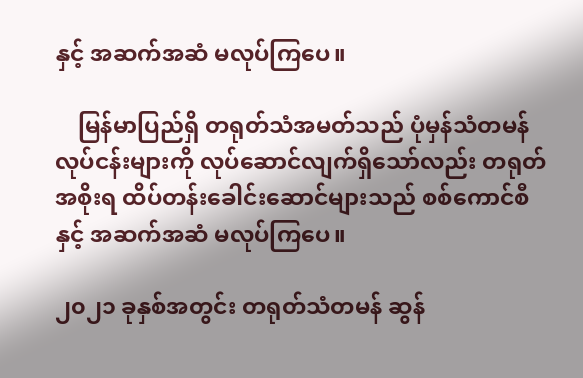နှင့် အဆက်အဆံ မလုပ်ကြပေ။

    မြန်မာပြည်ရှိ တရုတ်သံအမတ်သည် ပုံမှန်သံတမန်လုပ်ငန်းများကို လုပ်ဆောင်လျက်ရှိသော်လည်း တရုတ်အစိုးရ ထိပ်တန်းခေါင်းဆောင်များသည် စစ်ကောင်စီနှင့် အဆက်အဆံ မလုပ်ကြပေ။

၂၀၂၁ ခုနှစ်အတွင်း တရုတ်သံတမန် ဆွန်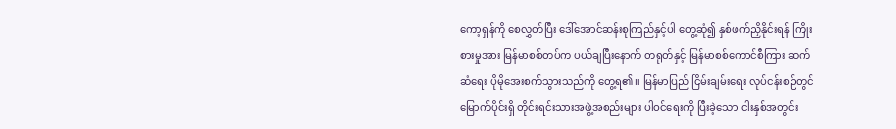ကော့ရှန်ကို စေလွှတ်ပြီး ဒေါ်အောင်ဆန်းစုကြည်နှင့်ပါ တွေ့ဆုံ၍ နှစ်ဖက်ညှိနိုင်းရန် ကြိုးစားမှုအား မြန်မာစစ်တပ်က ပယ်ချပြီးနောက် တရုတ်နှင့် မြန်မာစစ်ကောင်စီကြား ဆက်ဆံရေး ပိုမိုအေးစက်သွားသည်ကို တွေ့ရ၏။ မြန်မာပြည် ငြိမ်းချမ်းရေး လုပ်ငန်းစဉ်တွင် မြောက်ပိုင်းရှိ တိုင်းရင်းသားအဖွဲ့အစည်းများ ပါဝင်ရေးကို ပြီးခဲ့သော ငါးနှစ်အတွင်း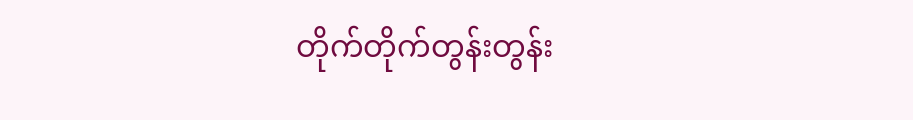တိုက်တိုက်တွန်းတွန်း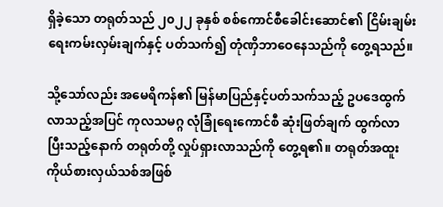ရှိခဲ့သော တရုတ်သည် ၂၀၂၂ ခုနှစ် စစ်ကောင်စီခေါင်းဆောင်၏ ငြိမ်းချမ်းရေးကမ်းလှမ်းချက်နှင့် ပတ်သက်၍ တုံဏှိဘာဝေနေသည်ကို တွေ့ရသည်။

သို့သော်လည်း အမေရိကန်၏ မြန်မာပြည်နှင့်ပတ်သက်သည့် ဥပဒေထွက်လာသည့်အပြင် ကုလသမဂ္ဂ လုံခြုံရေးကောင်စီ ဆုံးဖြတ်ချက် ထွက်လာပြီးသည့်နောက် တရုတ်တို့ လှုပ်ရှားလာသည်ကို တွေ့ရ၏။ တရုတ်အထူးကိုယ်စားလှယ်သစ်အဖြစ်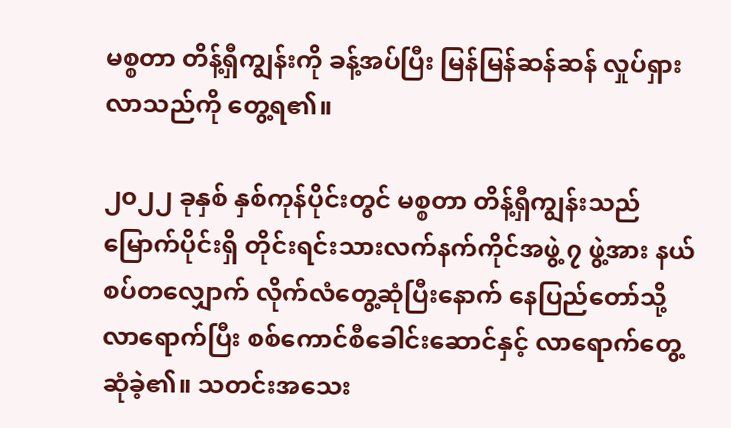မစ္စတာ တိန့်ရှီကျွန်းကို ခန့်အပ်ပြီး မြန်မြန်ဆန်ဆန် လှုပ်ရှားလာသည်ကို တွေ့ရ၏။

၂၀၂၂ ခုနှစ် နှစ်ကုန်ပိုင်းတွင် မစ္စတာ တိန့်ရှီကျွန်းသည် မြောက်ပိုင်းရှိ တိုင်းရင်းသားလက်နက်ကိုင်အဖွဲ့ ၇ ဖွဲ့အား နယ်စပ်တလျှောက် လိုက်လံတွေ့ဆုံပြီးနောက် နေပြည်တော်သို့ လာရောက်ပြီး စစ်ကောင်စီခေါင်းဆောင်နှင့် လာရောက်တွေ့ဆုံခဲ့၏။ သတင်းအသေး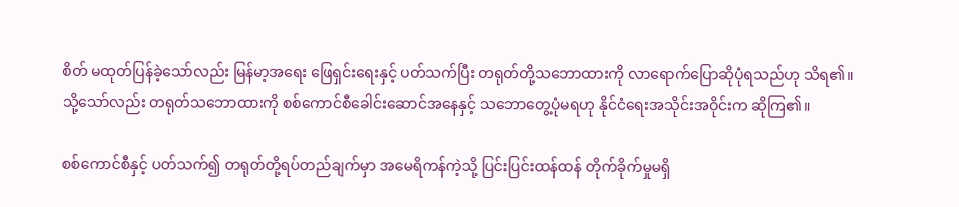စိတ် မထုတ်ပြန်‌ခဲ့သော်လည်း မြန်မာ့အရေး ဖြေရှင်းရေးနှင့် ပတ်သက်ပြီး တရုတ်တို့သဘောထားကို လာရောက်ပြောဆိုပုံရသည်ဟု သိရ၏။ သို့သော်လည်း တရုတ်သဘောထားကို စစ်ကောင်စီခေါင်းဆောင်အနေနှင့် သဘောတွေ့ပုံမရဟု နိုင်ငံ‌ရေးအသိုင်းအဝိုင်းက ဆိုကြ၏။

စစ်ကောင်စီနှင့် ပတ်သက်၍ တရုတ်တို့ရပ်တည်ချက်မှာ အမေရိကန်ကဲ့သို့ ပြင်းပြင်းထန်ထန် တိုက်ခိုက်မှုမရှိ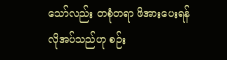သော်လည်း တစုံတရာ ဖိအားပေးရန် လိုအပ်သည်ဟု စဉ်း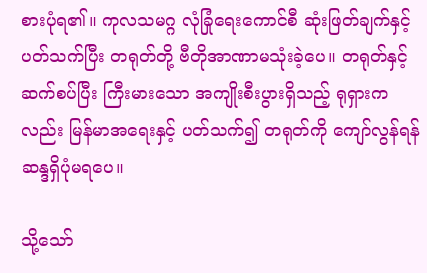စားပုံရ၏။ ကုလသမဂ္ဂ လုံခြုံရေးကောင်စီ ဆုံးဖြတ်ချက်နှင့်ပတ်သက်ပြီး တရုတ်တို့ ဗီတိုအာဏာမသုံးခဲ့ပေ။ တရုတ်နှင့်ဆက်စပ်ပြီး ကြီးမားသော အကျိုးစီးပွားရှိသည့် ရုရှားကလည်း မြန်မာအ‌ရေးနှင့် ပတ်သက်၍ တရုတ်ကို ကျော်လွန်ရန် ဆန္ဒရှိပုံမရပေ။

သို့သော်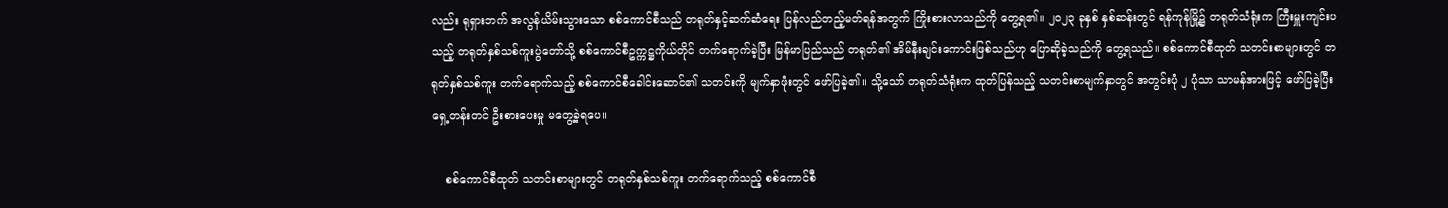လည်း ရုရှားဘက် အလွန်ယိမ်းသွားသော စစ်ကောင်စီသည် တရုတ်နှင့်ဆက်ဆံရေး ပြန်လည်တည့်မတ်ရန်အတွက် ကြိုးစားလာသည်ကို တွေ့ရ၏။ ၂၀၂၃ ခုနှစ် နှစ်ဆန်းတွင် ရန်ကုန်မြို့၌ တရုတ်သံရုံးက ကြီးမှူးကျင်းပသည့် တရုတ်နှစ်သစ်ကူးပွဲတော်သို့ စစ်ကောင်စီဥက္ကဋ္ဌကိုယ်တိုင် တက်ရောက်ခဲ့ပြီး မြန်မာပြည်သည် တရုတ်၏ အိမ်နီးချင်းကောင်းဖြစ်သည်ဟု ပြောဆိုခဲ့သည်ကို တွေ့ရသည်။ စစ်ကောင်စီထုတ် သတင်းစာများတွင် တရုတ်နှစ်သစ်ကူး တက်ရောက်သည့် စစ်ကောင်စီခေါင်းဆောင်၏ သတင်းကို မျက်နှာဖုံးတွင် ဖော်ပြခဲ့၏။ သို့သော် တရုတ်သံရုံးက ထုတ်ပြန်သည့် သတင်းစာမျက်နှာတွင် အတွင်းပုံ ၂ ပုံသာ သာမန်အားဖြင့် ဖော်ပြခဲ့ပြီးရှေ့တန်းတင် ဦးစားပေးမှု မတွေ့ခဲ့ရပေ။

    စစ်ကောင်စီထုတ် သတင်းစာများတွင် တရုတ်နှစ်သစ်ကူး တက်ရောက်သည့် စစ်ကောင်စီ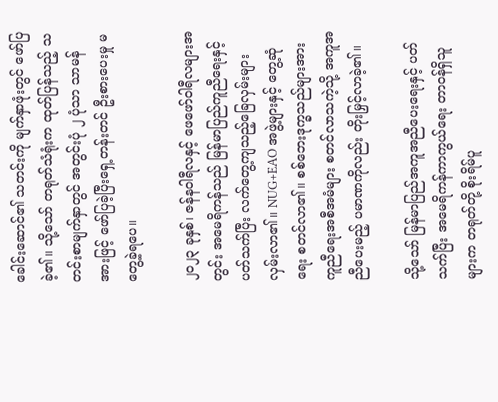ခေါင်းဆောင်၏ သတင်းကို မျက်နှာဖုံးတွင် ဖော်ပြခဲ့၏။ သို့သော် တရုတ်သံရုံးက ထုတ်ပြန်သည့် သတင်းစာမျက်နှာတွင် အတွင်းပုံ ၂ ပုံသာ သာမန်အားဖြင့် ဖော်ပြခဲ့ပြီးရှေ့တန်းတင် ဦးစားပေးမှု မတွေ့ခဲ့ရပေ။

၂၀၂၃ ခုနှစ်၊ ဇန်နဝါရီလနှင့် ဖေဖော်ဝါရီလများအတွင်း အမေရိကန်သည် မြန်မာပြည်ကူညီရေးနှင့် ပတ်သက်ပြီး လက်တွေ့ကျသည့်ခြေလှမ်းများ လှမ်းလာ၏။ NUG+EAO အဖွဲ့များနှင့် တွေ့ဆုံရေး စတင်လာ၏။ စစ်ဘေးဒုက္ခသည်များအား ကူညီရေးအစီအမံများ စတင်လာသကဲ့သို့ အကူအညီပေးမည့် ပမာဏကိုလည်း တိုးမြှင့်လာခဲ့၏။

သို့သော် မြန်မာပြည်အကူအညီပေးရေးနှင့် ပတ်သက်ပြီး အမေရိကန်ကာကွယ်ရေး တာဝန်ရှိသူများက တရုတ်တို့ စိုးရိမ်ပူ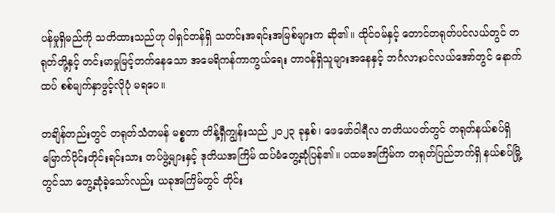ပန်မှုရှိမည်ကို သတိထားသည်ဟု ဝါရှင်တန်ရှိ သတင်းအရင်းအမြစ်များက ဆို၏။ ထိုင်ဝမ်နှင့် တောင်တရုတ်ပင်လယ်တွင် တရုတ်တို့နှင့် တင်းမာမှုမြင့်တက်နေသော အမေရိကန်ကာကွယ်ရေး တာဝန်ရှိသူများအနေနှင့် ဘင်္ဂလားပင်လယ်အော်တွင် နောက်ထပ် စစ်မျက်နှာဖွင့်လိုပုံ မရပေ။

တချိန်တည်းတွင် တရုတ်သံတမန် မစ္စတာ တိန့်ရှီကျွန်းသည် ၂၀၂၃ ခုနှစ်၊ ဖေဖော်ဝါရီလ တတိယပတ်တွင် တရုတ်နယ်စပ်ရှိ မြောက်ပိုင်းတိုင်းရင်းသား တပ်ဖွဲ့များနှင့် ဒုတိယအကြိမ် ထပ်မံတွေ့ဆုံပြန်၏။ ပထမအကြိမ်က တရုတ်ပြည်ဘက်ရှိ နယ်စပ်မြို့တွင်သာ တွေ့ဆုံခဲ့သော်လည်း ယခုအကြိမ်တွင် တိုင်း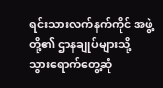ရင်းသားလက်နက်ကိုင် အဖွဲ့တို့၏ ဌာနချုပ်များသို့ သွားရောက်တွေ့ဆုံ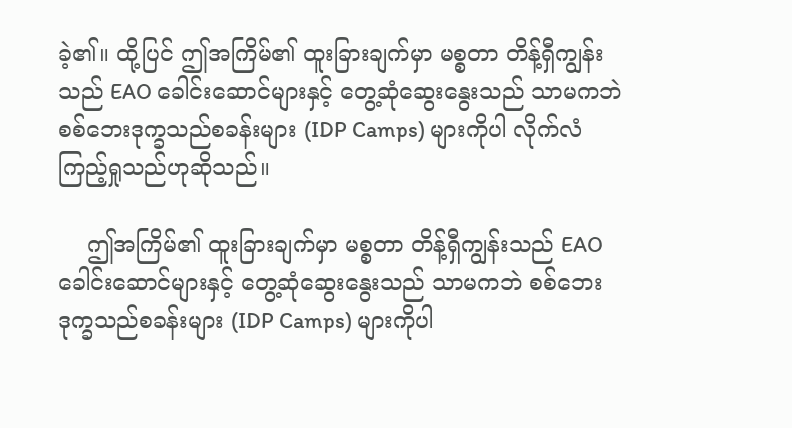ခဲ့၏။ ထို့ပြင် ဤအကြိမ်၏ ထူးခြားချက်မှာ မစ္စတာ တိန့်ရှီကျွန်းသည် EAO ခေါင်းဆောင်များနှင့် တွေ့ဆုံဆွေးနွေးသည် သာမကဘဲ စစ်ဘေးဒုက္ခသည်စခန်းများ (IDP Camps) များကိုပါ လိုက်လံကြည့်ရှုသည်ဟုဆိုသည်။

    ဤအကြိမ်၏ ထူးခြားချက်မှာ မစ္စတာ တိန့်ရှီကျွန်းသည် EAO ခေါင်းဆောင်များနှင့် တွေ့ဆုံဆွေးနွေးသည် သာမကဘဲ စစ်ဘေးဒုက္ခသည်စခန်းများ (IDP Camps) များကိုပါ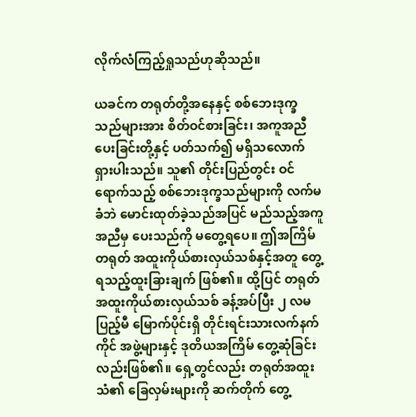လိုက်လံကြည့်ရှုသည်ဟုဆိုသည်။

ယခင်က တရုတ်တို့အနေနှင့် စစ်ဘေးဒုက္ခသည်များအား စိတ်ဝင်စားခြင်း၊ အကူအညီပေးခြင်းတို့နှင့် ပတ်သက်၍ မရှိသလောက် ရှားပါးသည်။ သူ၏ တိုင်းပြည်တွင်း ဝင်ရောက်သည့် စစ်ဘေးဒုက္ခသည်များကို လက်မခံဘဲ မောင်းထုတ်ခဲ့သည်အပြင် မည်သည့်အကူအညီမှ ပေးသည်ကို မတွေ့ရပေ။ ဤအကြိမ် တရုတ် အထူးကိုယ်စားလှယ်သစ်နှင့်အတူ တွေ့ရသည့်ထူးခြားချက် ဖြစ်၏။ ထို့ပြင် တရုတ် အထူးကိုယ်စားလှယ်သစ် ခန့်အပ်ပြီး ၂ လမပြည့်မီ မြောက်ပိုင်းရှိ တိုင်းရင်းသားလက်နက်ကိုင် အဖွဲ့များနှင့် ဒုတိယအကြိမ် တွေ့ဆုံခြင်းလည်းဖြစ်၏။ ရှေ့တွင်လည်း တရုတ်အထူးသံ၏ ခြေလှမ်းများကို ဆက်တိုက် တွေ့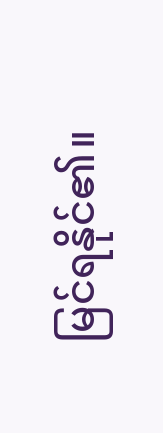မြင်ရနိုင်၏။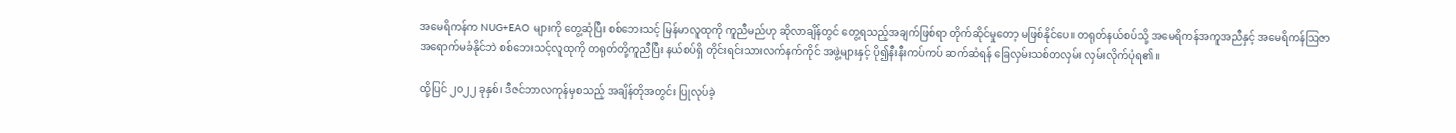အမေရိကန်က NUG+EAO များကို တွေ့ဆုံပြီး စစ်ဘေးသင့် မြန်မာလူထုကို ကူညီမည်ဟု ဆိုလာချိန်တွင် တွေ့ရသည့်အချက်ဖြစ်ရာ တိုက်ဆိုင်မှုတော့ မဖြစ်နိုင်ပေ။ တရုတ်နယ်စပ်သို့ အမေရိကန်အကူအညီနှင့် အမေရိကန်ဩဇာ အရောက်မခံနိုင်ဘဲ စစ်ဘေးသင့်လူထုကို တရုတ်တို့ကူညီပြီး နယ်စပ်ရှိ တိုင်းရင်းသားလက်နက်ကိုင် အဖွဲ့များနှင့် ပို၍နီးနီးကပ်ကပ် ဆက်ဆံရန် ခြေလှမ်းသစ်တလှမ်း လှမ်းလိုက်ပုံရ၏။

ထို့ပြင် ၂၀၂၂ ခုနှစ်၊ ဒီဇင်ဘာလကုန်မှစသည့် အချိန်တိုအတွင်း ပြုလုပ်ခဲ့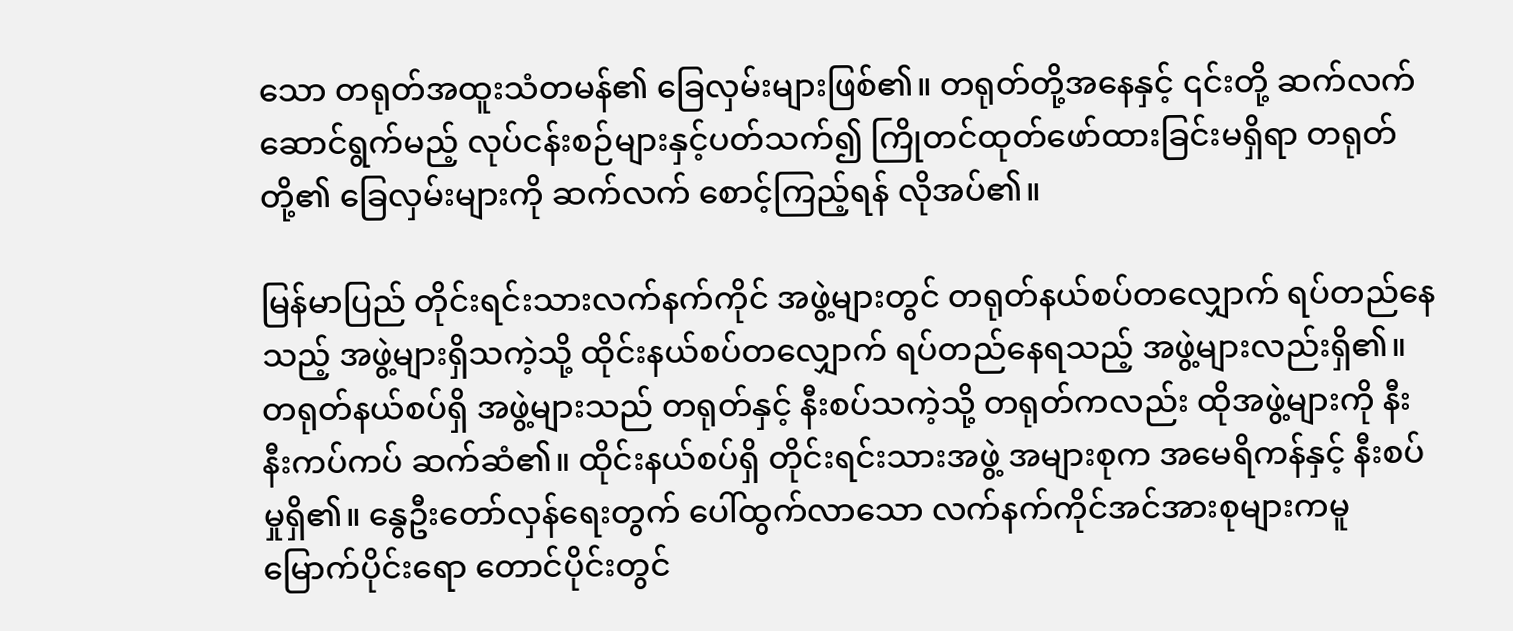သော တရုတ်အထူးသံတမန်၏ ခြေလှမ်းများဖြစ်၏။ တရုတ်တို့အနေနှင့် ၎င်းတို့ ဆက်လက်ဆောင်ရွက်မည့် လုပ်ငန်းစဉ်များနှင့်ပတ်သက်၍ ကြိုတင်ထုတ်ဖော်ထားခြင်းမရှိရာ တရုတ်တို့၏ ခြေလှမ်းများကို ဆက်လက် စောင့်ကြည့်ရန် လိုအပ်၏။

မြန်မာပြည် တိုင်းရင်းသားလက်နက်ကိုင် အဖွဲ့များတွင် တရုတ်နယ်စပ်တလျှောက် ရပ်တည်နေသည့် အဖွဲ့များရှိသကဲ့သို့ ထိုင်းနယ်စပ်တလျှောက် ရပ်တည်နေရသည့် အဖွဲ့များလည်းရှိ၏။ တရုတ်နယ်စပ်ရှိ အဖွဲ့များသည် တရုတ်နှင့် နီးစပ်သကဲ့သို့ တရုတ်ကလည်း ထိုအဖွဲ့များကို နီးနီးကပ်ကပ် ဆက်ဆံ၏။ ထိုင်းနယ်စပ်ရှိ တိုင်းရင်းသားအဖွဲ့ အများစုက အမေရိကန်နှင့် နီးစပ်မှုရှိ၏။ နွေဦးတော်လှန်ရေးတွက် ပေါ်ထွက်လာသော လက်နက်ကိုင်အင်အားစုများကမူ မြောက်ပိုင်းရော တောင်ပိုင်းတွင်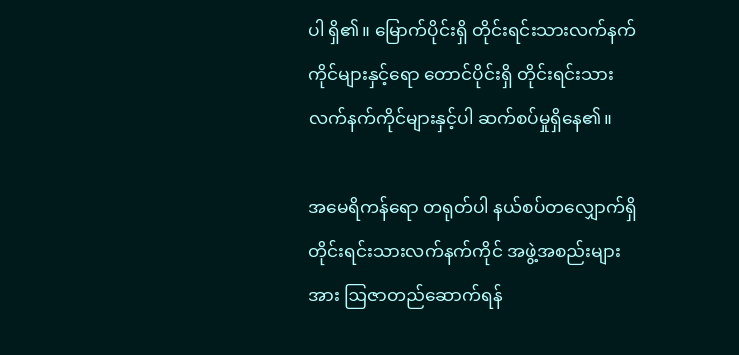ပါ ရှိ၏။ မြောက်ပိုင်းရှိ တိုင်းရင်းသားလက်နက်ကိုင်များနှင့်ရော တောင်ပိုင်းရှိ တိုင်းရင်းသားလက်နက်ကိုင်များနှင့်ပါ ဆက်စပ်မှုရှိနေ၏။

အမေရိကန်ရော တရုတ်ပါ နယ်စပ်တလျှောက်ရှိ တိုင်းရင်းသားလက်နက်ကိုင် အဖွဲ့အစည်းများအား ဩဇာတည်ဆောက်ရန်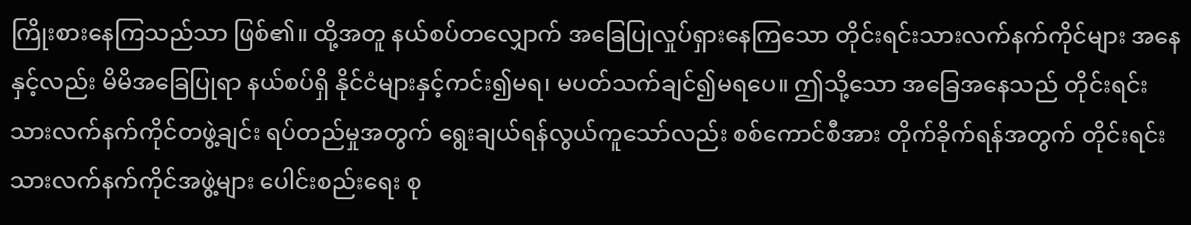ကြိုးစားနေကြသည်သာ ဖြစ်၏။ ထို့အတူ နယ်စပ်တလျှောက် အခြေပြုလှုပ်ရှားနေကြသော တိုင်းရင်းသားလက်နက်ကိုင်များ အနေနှင့်လည်း မိမိအခြေပြုရာ နယ်စပ်ရှိ နိုင်ငံများနှင့်ကင်း၍မရ၊ မပတ်သက်ချင်၍မရပေ။ ဤသို့သော အခြေအနေသည် တိုင်းရင်းသားလက်နက်ကိုင်တဖွဲ့ချင်း ရပ်တည်မှုအတွက် ရွေးချယ်ရန်လွယ်ကူသော်လည်း စစ်ကောင်စီအား တိုက်ခိုက်ရန်အတွက် တိုင်းရင်းသားလက်နက်ကိုင်အဖွဲ့များ ပေါင်းစည်းရေး စု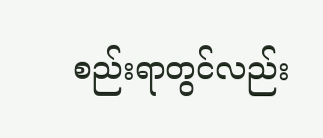စည်းရာတွင်လည်း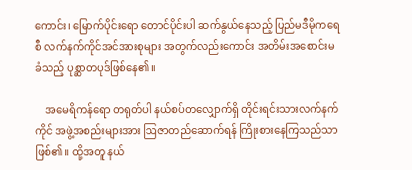ကောင်း၊ မြောက်ပိုင်းရော တောင်ပိုင်းပါ ဆက်နွယ်နေသည့် ပြည်မဒီမိုကရေစီ လက်နက်ကိုင်အင်အားစုများ အတွက်လည်းကောင်း အတိမ်းအစောင်းမခံသည့် ပုစ္ဆာတပုဒ်ဖြစ်နေ၏။

    အမေရိကန်ရော တရုတ်ပါ နယ်စပ်တလျှောက်ရှိ တိုင်းရင်းသားလက်နက်ကိုင် အဖွဲ့အစည်းများအား ဩဇာတည်ဆောက်ရန် ကြိုးစားနေကြသည်သာ ဖြစ်၏။ ထို့အတူ နယ်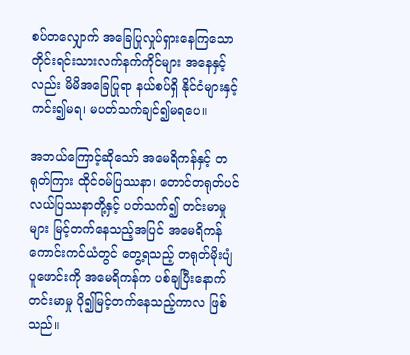စပ်တလျှောက် အခြေပြုလှုပ်ရှားနေကြသော တိုင်းရင်းသားလက်နက်ကိုင်များ အနေနှင့်လည်း မိမိအခြေပြုရာ နယ်စပ်ရှိ နိုင်ငံများနှင့်ကင်း၍မရ၊ မပတ်သက်ချင်၍မရပေ။

အဘယ်ကြောင့်ဆိုသော် အမေရိကန်နှင့် တရုတ်ကြား ထိုင်ဝမ်ပြဿနာ၊ တောင်တရုတ်ပင်လယ်ပြဿနာတို့နှင့် ပတ်သက်၍ တင်းမာမှုများ မြင့်တက်နေသည့်အပြင် အမေရိကန် ကောင်းကင်ယံတွင် တွေ့ရသည့် တရုတ်မိုးပျံပူဖောင်းကို အမေရိကန်က ပစ်ချပြီးနောက် တင်းမာမှု ပို၍မြင့်တက်နေသည့်ကာလ ဖြစ်သည်။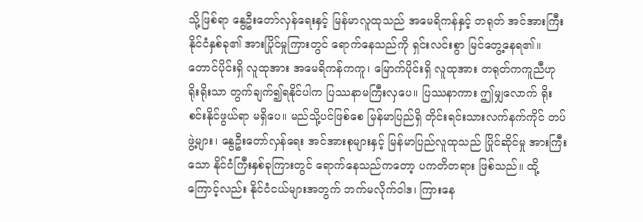သို့ဖြစ်ရာ နွေဦးတော်လှန်ရေးနှင့် မြန်မာလူထုသည် အမေရိကန်နှင့် တရုတ် အင်အားကြီးနိုင်ငံနှစ်ခု၏ အားပြိုင်မှုကြားတွင် ရောက်နေသည်ကို ရှင်းလင်းစွာ မြင်တွေ့နေရ၏။ တောင်ပိုင်းရှိ လူထုအား အမေရိကန်ကကူ၊ မြောက်ပိုင်းရှိ လူထုအား တရုတ်ကကူညီဟု ရိုးရိုးသာ တွက်ချက်၍ရနိုင်ပါက ပြဿနာမကြီးလှပေ။ ပြဿနာကား ဤမျှလောက် ရိုးစင်းနိုင်ဖွယ်ရာ မရှိပေ။ မည်သို့ပင်ဖြစ်စေ မြန်မာပြည်ရှိ တိုင်းရင်းသားလက်နက်ကိုင် တပ်ဖွဲ့များ၊ နွေဦးတော်လှန်ရေး အင်အားစုများနှင့် မြန်မာပြည်လူထုသည် ပြိုင်ဆိုင်မှု အားကြီးသော နိုင်ငံကြီးနှစ်ခုကြားတွင် ရောက်နေသည်ကတော့ ပကတိတရား ဖြစ်သည်။ ထို့ကြောင့်လည်း နိုင်ငံငယ်များအတွက် ဘက်မလိုက်ဝါဒ၊ ကြားနေ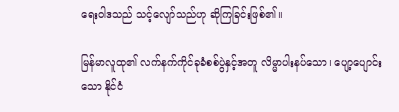ရေးဝါဒသည် သင့်လျော်သည်ဟု ဆိုကြခြင်းဖြစ်၏။

မြန်မာလူထု၏ လက်နက်ကိုင်ခုခံစစ်ပွဲနှင့်အတူ လိမ္မာပါးနပ်သော၊ ပျော့ပျောင်းသော နိုင်ငံ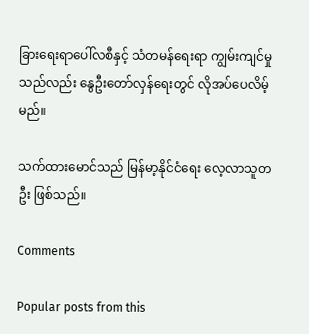ခြားရေးရာပေါ်လစီနှင့် သံတမန်ရေးရာ ကျွမ်းကျင်မှုသည်လည်း နွေဦးတော်လှန်ရေးတွင် လိုအပ်ပေလိမ့်မည်။

သက်ထားမောင်သည် မြန်မာ့နိုင်ငံရေး လေ့လာသူတဦး ဖြစ်သည်။

Comments

Popular posts from this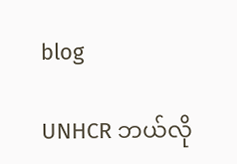blog

UNHCR ဘယ်လို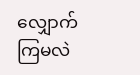လျှောက်ကြမလဲ